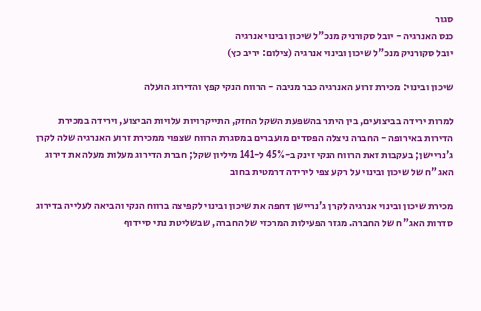סגור
כנס האנרגיה - יובל סקורניק מנכ"ל שיכון ובינוי אנרגיה
יובל סקורניק מנכ"ל שיכון ובינוי אנרגיה (צילום: יריב כץ)

שיכון ובינוי: מכירת זרוע האנרגיה כבר מניבה - הרווח הנקי קפץ והדירוג הועלה

למרות ירידה בביצועים, בין היתר בהשפעת השקל החזק, התייקרויות עלויות הביצוע, וירידה במכירת הדירות באירופה - החברה ניצלה הפסדים מועברים במסגרת הרווח שצפוי ממכירת זרוע האנרגיה שלה לקרן ג'נריישן; בעקבות זאת הרווח הנקי זינק ב-45% ל-141 מיליון שקל; חברת הדירוג מעלות מעלה את דירוג האג"ח של שיכון ובינוי על רקע צפי לירידה דרמטית בחוב

מכירת שיכון ובינוי אנרגיה לקרן ג'נריישן דחפה את שיכון ובינוי לקפיצה ברווח הנקי והביאה לעלייה בדירוג סדרות האג"ח של החברה. מגזר הפעילות המרכזי של החברה, שבשליטת נתי סיידוף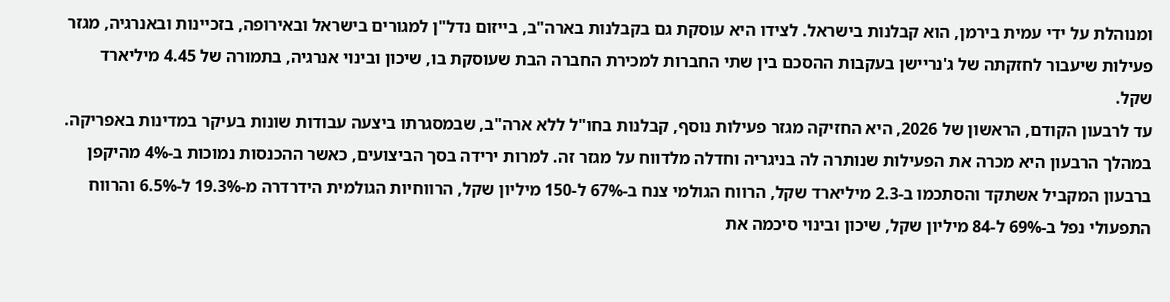ומנוהלת על ידי עמית בירמן, הוא קבלנות בישראל. לצידו היא עוסקת גם בקבלנות בארה"ב, בייזום נדל"ן למגורים בישראל ובאירופה, בזכיינות ובאנרגיה, מגזר פעילות שיעבור לחזקתה של ג'נריישן בעקבות ההסכם בין שתי החברות למכירת החברה הבת שעוסקת בו, שיכון ובינוי אנרגיה, בתמורה של 4.45 מיליארד שקל.
עד לרבעון הקודם, הראשון של 2026, היא החזיקה מגזר פעילות נוסף, קבלנות בחו"ל ללא ארה"ב, שבמסגרתו ביצעה עבודות שונות בעיקר במדינות באפריקה. במהלך הרבעון היא מכרה את הפעילות שנותרה לה בניגריה וחדלה מלדווח על מגזר זה. למרות ירידה בסך הביצועים, כאשר ההכנסות נמוכות ב-4% מהיקפן ברבעון המקביל אשתקד והסתכמו ב-2.3 מיליארד שקל, הרווח הגולמי צנח ב-67% ל-150 מיליון שקל, הרווחיות הגולמית הידרדרה מ-19.3% ל-6.5% והרווח התפעולי נפל ב-69% ל-84 מיליון שקל, שיכון ובינוי סיכמה את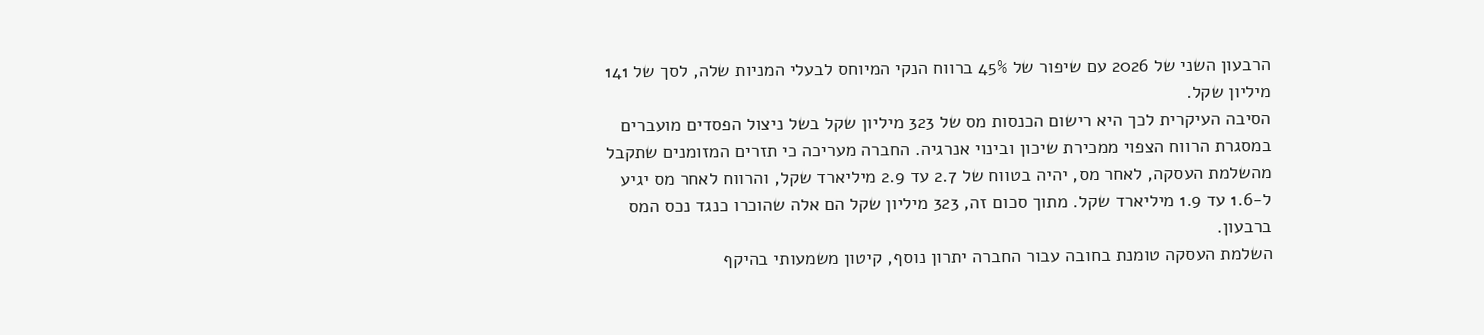הרבעון השני של 2026 עם שיפור של 45% ברווח הנקי המיוחס לבעלי המניות שלה, לסך של 141 מיליון שקל.
הסיבה העיקרית לכך היא רישום הכנסות מס של 323 מיליון שקל בשל ניצול הפסדים מועברים במסגרת הרווח הצפוי ממכירת שיכון ובינוי אנרגיה. החברה מעריכה כי תזרים המזומנים שתקבל מהשלמת העסקה, לאחר מס, יהיה בטווח של 2.7 עד 2.9 מיליארד שקל, והרווח לאחר מס יגיע ל-1.6 עד 1.9 מיליארד שקל. מתוך סכום זה, 323 מיליון שקל הם אלה שהוכרו כנגד נכס המס ברבעון.
השלמת העסקה טומנת בחובה עבור החברה יתרון נוסף, קיטון משמעותי בהיקף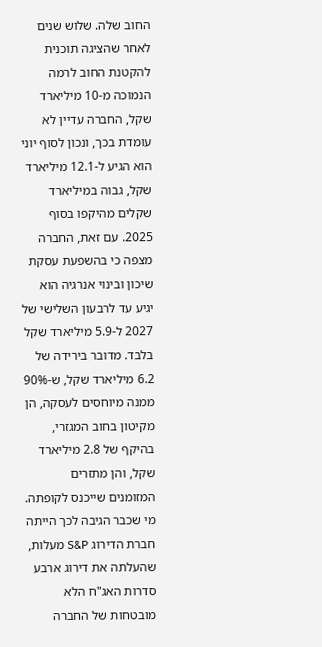החוב שלה. שלוש שנים לאחר שהציגה תוכנית להקטנת החוב לרמה הנמוכה מ-10 מיליארד שקל, החברה עדיין לא עומדת בכך, ונכון לסוף יוני הוא הגיע ל-12.1 מיליארד שקל, גבוה במיליארד שקלים מהיקפו בסוף 2025. עם זאת, החברה מצפה כי בהשפעת עסקת שיכון ובינוי אנרגיה הוא יגיע עד לרבעון השלישי של 2027 ל-5.9 מיליארד שקל בלבד. מדובר בירידה של 6.2 מיליארד שקל, ש-90% ממנה מיוחסים לעסקה, הן מקיטון בחוב המגזרי, בהיקף של 2.8 מיליארד שקל, והן מתזרים המזומנים שייכנס לקופתה. מי שכבר הגיבה לכך הייתה חברת הדירוג S&P מעלות, שהעלתה את דירוג ארבע סדרות האג"ח הלא מובטחות של החברה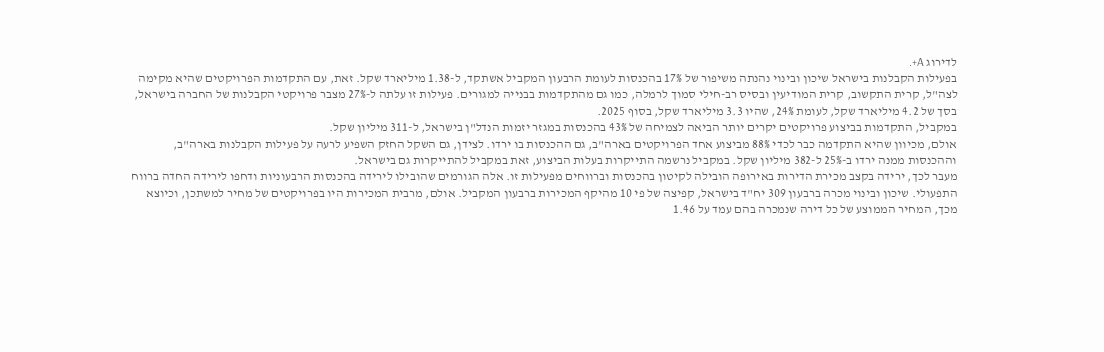לדירוג A+.
בפעילות הקבלנות בישראל שיכון ובינוי נהנתה משיפור של 17% בהכנסות לעומת הרבעון המקביל אשתקד, ל-1.38 מיליארד שקל. זאת, עם התקדמות הפרויקטים שהיא מקימה לצה"ל, קרית התקשוב, קרית המודיעין ובסיס רב-חילי סמוך לרמלה, כמו גם מהתקדמות בבנייה למגורים. פעילות זו עלתה ל-27% מצבר פרויקטי הקבלנות של החברה בישראל, בסך של 4.2 מיליארד שקל, לעומת 24%, שהיו 3.3 מיליארד שקל, בסוף 2025.
במקביל, התקדמות בביצוע פרויקטים יקרים יותר הביאה לצמיחה של 43% בהכנסות במגזר יזמות הנדל"ן בישראל, ל-311 מיליון שקל.
אולם, מכיוון שהיא התקדמה כבר לכדי 88% מביצוע אחד הפרויקטים בארה"ב, גם ההכנסות בו ירדו. לצידן, גם השקל החזק השפיע לרעה על פעילות הקבלנות בארה"ב, וההכנסות ממנה ירדו ב-25% ל-382 מיליון שקל. במקביל נרשמה התייקרות בעלות הביצוע, זאת במקביל להתייקרות גם בישראל.
מעבר לכך, ירידה בקצב מכירת הדירות באירופה הובילה לקיטון בהכנסות וברווחים מפעילות זו. אלה הגורמים שהובילו לירידה בהכנסות הרבעוניות ודחפו לירידה החדה ברווח התפעולי. שיכון ובינוי מכרה ברבעון 309 יח"ד בישראל, קפיצה של פי 10 מהיקף המכירות ברבעון המקביל. אולם, מרבית המכירות היו בפרויקטים של מחיר למשתכן, וכיוצא מכך, המחיר הממוצע של כל דירה שנמכרה בהם עמד על 1.46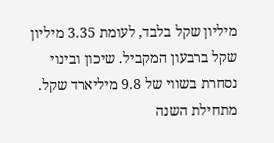מיליון שקל בלבד, לעומת 3.35 מיליון שקל ברבעון המקביל. שיכון ובינוי נסחרת בשווי של 9.8 מיליארד שקל. מתחילת השנה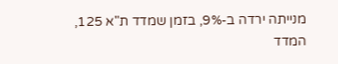מנייתה ירדה ב-9%, בזמן שמדד ת"א 125, המדד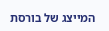המייצג של בורסת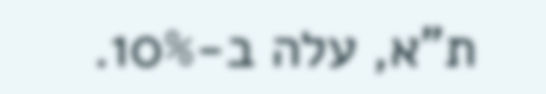ת"א, עלה ב-10%.